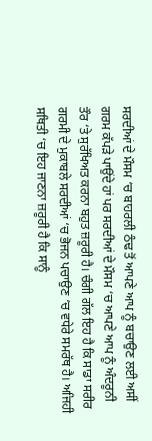ਸਰਦੀਆਂ ਦੇ ਮੌਸਮ ‘ਚ ਬਾਹਰਲੀ ਠੰਢ ਤੋਂ ਆਪਣੇ ਆਪ ਨੂੰ ਬਚਾਉਣ ਲਈ ਅਸੀਂ ਗਰਮ ਕੱਪੜੇ ਪਾਉਂਦੇ ਹਾਂ ਪਰ ਸਰਦੀਆਂ ਦੇ ਮੌਸਮ ‘ਚ ਆਪਣੇ ਆਪ ਨੂੰ ਅੰਦਰੂਨੀ ਤੌਰ ‘ਤੇ ਸੁਰੱਖਿਅਤ ਕਰਨਾ ਬਹੁਤ ਜ਼ਰੂਰੀ ਹੈ। ਚੰਗੀ ਗੱਲ ਇਹ ਹੈ ਕਿ ਸਾਡਾ ਸਰੀਰ ਗਰਮੀ ਦੇ ਮੁਕਾਬਲੇ ਸਰਦੀਆਂ ‘ਚ ਭੋਜਨ ਪਚਾਉਣ ‘ਚ ਵਧੇਰੇ ਸਮਰੱਥ ਹੈ। ਅਜਿਹੀ ਸਥਿਤੀ ‘ਚ ਇਹ ਜਾਣਨਾ ਜ਼ਰੂਰੀ ਹੈ ਕਿ ਸਾਨੂੰ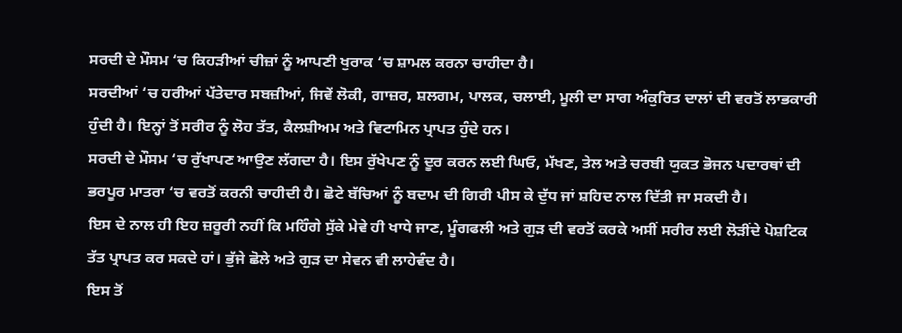ਸਰਦੀ ਦੇ ਮੌਸਮ ‘ਚ ਕਿਹੜੀਆਂ ਚੀਜ਼ਾਂ ਨੂੰ ਆਪਣੀ ਖੁਰਾਕ ‘ਚ ਸ਼ਾਮਲ ਕਰਨਾ ਚਾਹੀਦਾ ਹੈ।
ਸਰਦੀਆਂ ‘ਚ ਹਰੀਆਂ ਪੱਤੇਦਾਰ ਸਬਜ਼ੀਆਂ, ਜਿਵੇਂ ਲੋਕੀ, ਗਾਜ਼ਰ, ਸ਼ਲਗਮ, ਪਾਲਕ, ਚਲਾਈ, ਮੂਲੀ ਦਾ ਸਾਗ ਅੰਕੁਰਿਤ ਦਾਲਾਂ ਦੀ ਵਰਤੋਂ ਲਾਭਕਾਰੀ ਹੁੰਦੀ ਹੈ। ਇਨ੍ਹਾਂ ਤੋਂ ਸਰੀਰ ਨੂੰ ਲੋਹ ਤੱਤ, ਕੈਲਸ਼ੀਅਮ ਅਤੇ ਵਿਟਾਮਿਨ ਪ੍ਰਾਪਤ ਹੁੰਦੇ ਹਨ।
ਸਰਦੀ ਦੇ ਮੌਸਮ ‘ਚ ਰੁੱਖਾਪਣ ਆਉਣ ਲੱਗਦਾ ਹੈ। ਇਸ ਰੁੱਖੇਪਣ ਨੂੰ ਦੂਰ ਕਰਨ ਲਈ ਘਿਓ, ਮੱਖਣ, ਤੇਲ ਅਤੇ ਚਰਬੀ ਯੁਕਤ ਭੋਜਨ ਪਦਾਰਥਾਂ ਦੀ ਭਰਪੂਰ ਮਾਤਰਾ ‘ਚ ਵਰਤੋਂ ਕਰਨੀ ਚਾਹੀਦੀ ਹੈ। ਛੋਟੇ ਬੱਚਿਆਂ ਨੂੰ ਬਦਾਮ ਦੀ ਗਿਰੀ ਪੀਸ ਕੇ ਦੁੱਧ ਜਾਂ ਸ਼ਹਿਦ ਨਾਲ ਦਿੱਤੀ ਜਾ ਸਕਦੀ ਹੈ।
ਇਸ ਦੇ ਨਾਲ ਹੀ ਇਹ ਜ਼ਰੂਰੀ ਨਹੀਂ ਕਿ ਮਹਿੰਗੇ ਸੁੱਕੇ ਮੇਵੇ ਹੀ ਖਾਧੇ ਜਾਣ, ਮੂੰਗਫਲੀ ਅਤੇ ਗੁੜ ਦੀ ਵਰਤੋਂ ਕਰਕੇ ਅਸੀਂ ਸਰੀਰ ਲਈ ਲੋੜੀਂਦੇ ਪੋਸ਼ਟਿਕ ਤੱਤ ਪ੍ਰਾਪਤ ਕਰ ਸਕਦੇ ਹਾਂ। ਭੁੱਜੇ ਛੋਲੇ ਅਤੇ ਗੁੜ ਦਾ ਸੇਵਨ ਵੀ ਲਾਹੇਵੰਦ ਹੈ।
ਇਸ ਤੋਂ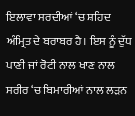ਇਲਾਵਾ ਸਰਦੀਆਂ ‘ਚ ਸ਼ਹਿਦ ਅੰਮ੍ਰਿਤ ਦੇ ਬਰਾਬਰ ਹੈ। ਇਸ ਨੂੰ ਦੁੱਧ ਪਾਣੀ ਜਾਂ ਰੋਟੀ ਨਾਲ ਖਾਣ ਨਾਲ ਸਰੀਰ ‘ਚ ਬਿਮਾਰੀਆਂ ਨਾਲ ਲੜਨ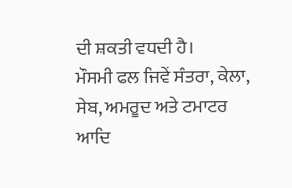ਦੀ ਸ਼ਕਤੀ ਵਧਦੀ ਹੈ।
ਮੌਸਮੀ ਫਲ ਜਿਵੇਂ ਸੰਤਰਾ, ਕੇਲਾ, ਸੇਬ, ਅਮਰੂਦ ਅਤੇ ਟਮਾਟਰ ਆਦਿ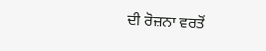ਦੀ ਰੋਜ਼ਨਾ ਵਰਤੋਂ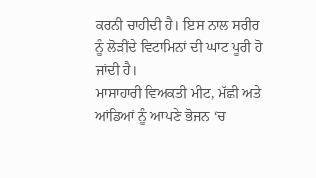ਕਰਨੀ ਚਾਹੀਦੀ ਹੈ। ਇਸ ਨਾਲ ਸਰੀਰ ਨੂੰ ਲੋੜੀਂਦੇ ਵਿਟਾਮਿਨਾਂ ਦੀ ਘਾਟ ਪੂਰੀ ਹੋ ਜਾਂਦੀ ਹੈ।
ਮਾਸਾਹਾਰੀ ਵਿਅਕਤੀ ਮੀਟ, ਮੱਛੀ ਅਤੇ ਆਂਡਿਆਂ ਨੂੰ ਆਪਣੇ ਭੋਜਨ ‘ਚ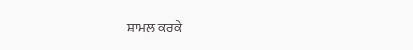ਸ਼ਾਮਲ ਕਰਕੇ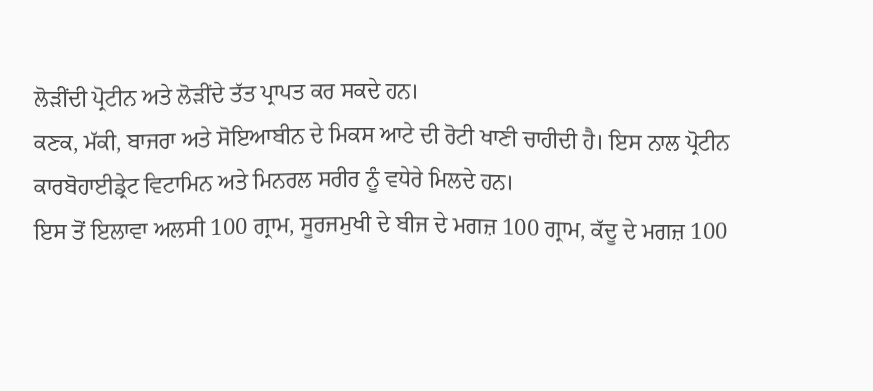ਲੋੜੀਂਦੀ ਪ੍ਰੋਟੀਨ ਅਤੇ ਲੋੜੀਂਦੇ ਤੱਤ ਪ੍ਰਾਪਤ ਕਰ ਸਕਦੇ ਹਨ।
ਕਣਕ, ਮੱਕੀ, ਬਾਜਰਾ ਅਤੇ ਸੋਇਆਬੀਨ ਦੇ ਮਿਕਸ ਆਟੇ ਦੀ ਰੋਟੀ ਖਾਣੀ ਚਾਹੀਦੀ ਹੈ। ਇਸ ਨਾਲ ਪ੍ਰੋਟੀਨ ਕਾਰਬੋਹਾਈਡ੍ਰੇਟ ਵਿਟਾਮਿਨ ਅਤੇ ਮਿਨਰਲ ਸਰੀਰ ਨੂੰ ਵਧੇਰੇ ਮਿਲਦੇ ਹਨ।
ਇਸ ਤੋਂ ਇਲਾਵਾ ਅਲਸੀ 100 ਗ੍ਰਾਮ, ਸੂਰਜਮੁਖੀ ਦੇ ਬੀਜ ਦੇ ਮਗਜ਼ 100 ਗ੍ਰਾਮ, ਕੱਦੂ ਦੇ ਮਗਜ਼ 100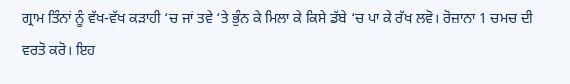ਗ੍ਰਾਮ ਤਿੰਨਾਂ ਨੂੰ ਵੱਖ-ਵੱਖ ਕੜਾਹੀ ‘ਚ ਜਾਂ ਤਵੇ ‘ਤੇ ਭੁੰਨ ਕੇ ਮਿਲਾ ਕੇ ਕਿਸੇ ਡੱਬੇ ‘ਚ ਪਾ ਕੇ ਰੱਖ ਲਵੋ। ਰੋਜ਼ਾਨਾ 1 ਚਮਚ ਦੀ ਵਰਤੋ ਕਰੋ। ਇਹ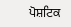ਪੋਸ਼ਟਿਕ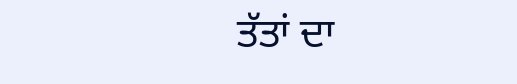ਤੱਤਾਂ ਦਾ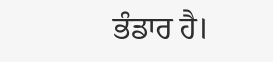ਭੰਡਾਰ ਹੈ।